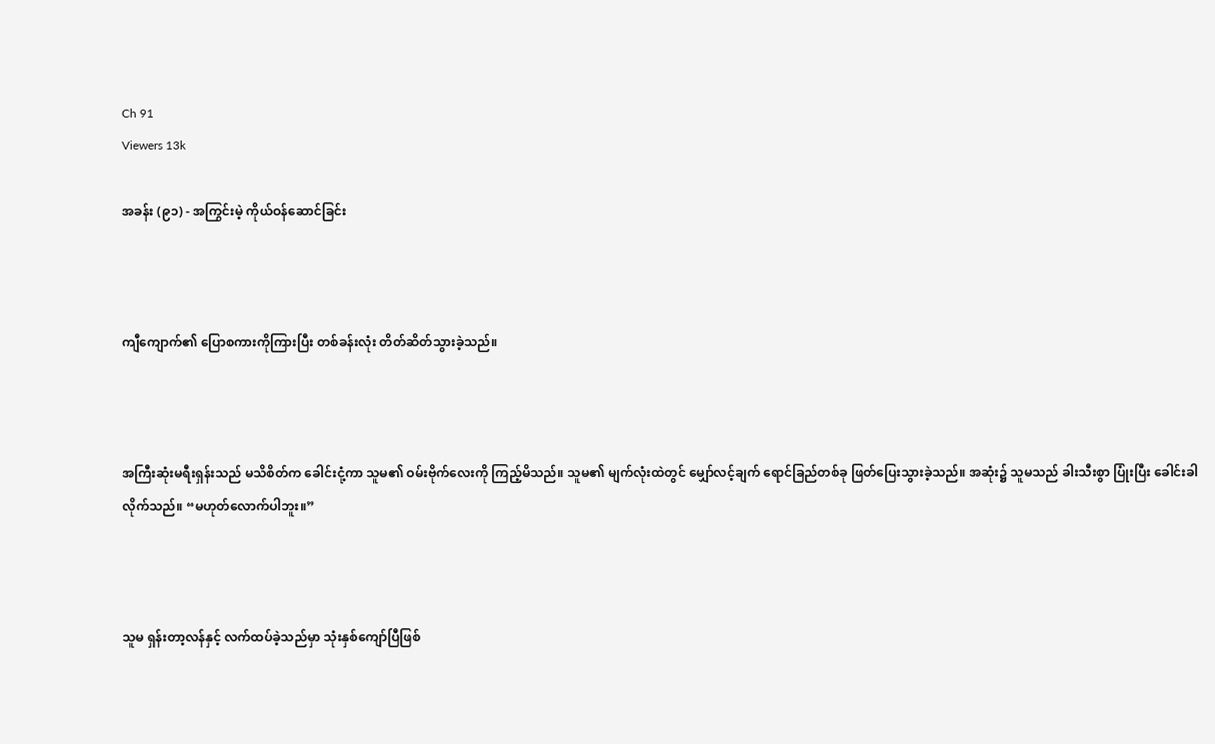Ch 91
Viewers 13k

အခန်း (၉၁) - အကြွင်းမဲ့ ကိုယ်ဝန်ဆောင်ခြင်း



ကျီကျောက်၏ ပြောစကားကိုကြားပြီး တစ်ခန်းလုံး တိတ်ဆိတ်သွားခဲ့သည်။



အကြီးဆုံးမရီးရှန်းသည် မသိစိတ်က ခေါင်းငုံ့ကာ သူမ၏ ဝမ်းဗိုက်လေးကို ကြည့်မိသည်။ သူမ၏ မျက်လုံးထဲတွင် မျှော်လင့်ချက် ရောင်ခြည်တစ်ခု ဖြတ်ပြေးသွားခဲ့သည်။ အဆုံး၌ သူမသည် ခါးသီးစွာ ပြုံးပြီး ခေါင်းခါလိုက်သည်။ “မဟုတ်လောက်ပါဘူး။”



သူမ ရှန်းတာ့လန်နှင့် လက်ထပ်ခဲ့သည်မှာ သုံးနှစ်ကျော်ပြီဖြစ်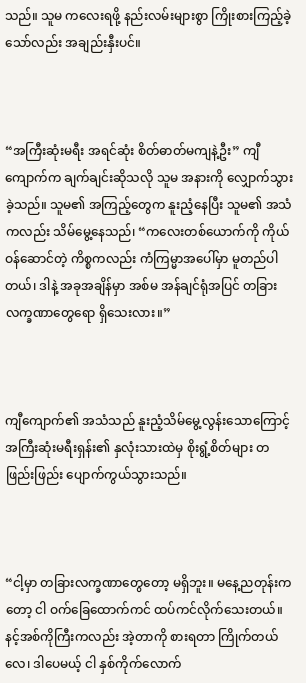သည်။ သူမ ကလေးရဖို့ နည်းလမ်းများစွာ ကြိုးစားကြည့်ခဲ့သော်လည်း အချည်းနှီးပင်။



“အကြီးဆုံးမရီး အရင်ဆုံး စိတ်ဓာတ်မကျနဲ့ဦး” ကျီကျောက်က ချက်ချင်းဆိုသလို သူမ အနားကို လျှောက်သွားခဲ့သည်။ သူမ၏ အကြည့်တွေက နူးညံ့နေပြီး သူမ၏ အသံကလည်း သိမ်မွေ့နေသည်၊ “ကလေးတစ်ယောက်ကို ကိုယ်ဝန်ဆောင်တဲ့ ကိစ္စကလည်း ကံကြမ္မာအပေါ်မှာ မူတည်ပါတယ်၊ ဒါနဲ့ အခုအချိန်မှာ အစ်မ အန်ချင်ရုံအပြင် တခြား လက္ခဏာတွေရော ရှိသေးလား။”



ကျီကျောက်၏ အသံသည် နူးညံ့သိမ်မွေ့လွန်းသောကြောင့် အကြီးဆုံးမရီးရှန်း၏ နှလုံးသားထဲမှ စိုးရွံ့စိတ်များ တဖြည်းဖြည်း ပျောက်ကွယ်သွားသည်။



“ငါ့မှာ တခြားလက္ခဏာတွေတော့ မရှိဘူး။ မနေ့ညတုန်းကတော့ ငါ ဝက်ခြေထောက်ကင် ထပ်ကင်လိုက်သေးတယ်။ နင့်အစ်ကိုကြီးကလည်း အဲ့တာကို စားရတာ ကြိုက်တယ်လေ၊ ဒါပေမယ့် ငါ နှစ်ကိုက်လောက်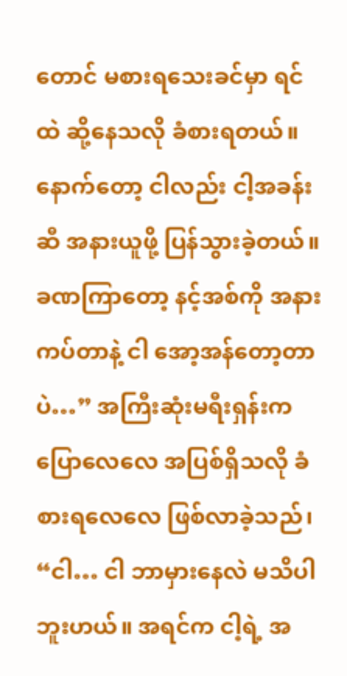တောင် မစားရသေးခင်မှာ ရင်ထဲ ဆို့နေသလို ခံစားရတယ်။ နောက်တော့ ငါလည်း ငါ့အခန်းဆီ အနားယူဖို့ ပြန်သွားခဲ့တယ်။ ခဏကြာတော့ နင့်အစ်ကို အနားကပ်တာနဲ့ ငါ အော့အန်တော့တာပဲ…” အကြီးဆုံးမရီးရှန်းက ပြောလေလေ အပြစ်ရှိသလို ခံစားရလေလေ ဖြစ်လာခဲ့သည်၊ “ငါ… ငါ ဘာမှားနေလဲ မသိပါဘူးဟယ်။ အရင်က ငါ့ရဲ့ အ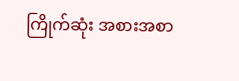ကြိုက်ဆုံး အစားအစာ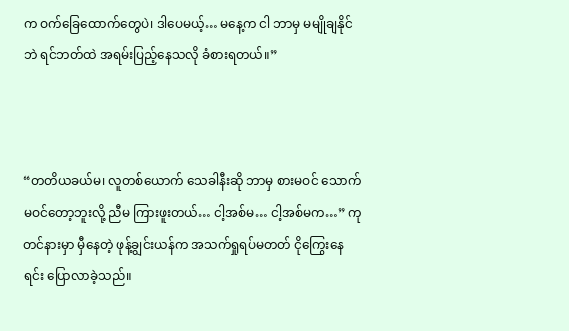က ဝက်ခြေထောက်တွေပဲ၊ ဒါပေမယ့်… မနေ့က ငါ ဘာမှ မမျိုချနိုင်ဘဲ ရင်ဘတ်ထဲ အရမ်းပြည့်နေသလို ခံစားရတယ်။”



“တတိယခယ်မ၊ လူတစ်ယောက် သေခါနီးဆို ဘာမှ စားမဝင် သောက်မဝင်တော့ဘူးလို့ ညီမ ကြားဖူးတယ်… ငါ့အစ်မ… ငါ့အစ်မက…” ကုတင်နားမှာ မှီနေတဲ့ ဖုန့်ချွင်းယန်က အသက်ရှုရပ်မတတ် ငိုကြွေးနေရင်း ပြောလာခဲ့သည်။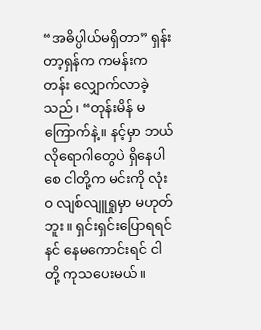“အဓိပ္ပါယ်မရှိတာ” ရှန်းတာ့ရှန်က ကမန်းကတန်း လျှောက်လာခဲ့သည်၊ “တုန်းမိန် မကြောက်နဲ့။ နင့်မှာ ဘယ်လိုရောဂါတွေပဲ ရှိနေပါစေ ငါတို့က မင်းကို လုံးဝ လျစ်လျူရှုမှာ မဟုတ်ဘူး။ ရှင်းရှင်းပြောရရင် နင် နေမကောင်းရင် ငါတို့ ကုသပေးမယ်။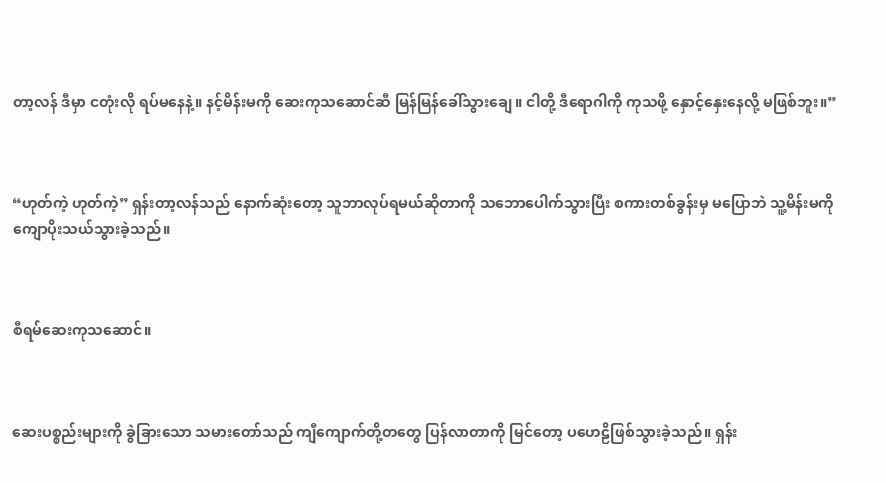တာ့လန် ဒီမှာ ငတုံးလို ရပ်မနေနဲ့။ နင့်မိန်းမကို ဆေးကုသဆောင်ဆီ မြန်မြန်ခေါ်သွားချေ။ ငါတို့ ဒီရောဂါကို ကုသဖို့ နှောင့်နှေးနေလို့ မဖြစ်ဘူး။”



“ဟုတ်ကဲ့ ဟုတ်ကဲ့” ရှန်းတာ့လန်သည် နောက်ဆုံးတော့ သူဘာလုပ်ရမယ်ဆိုတာကို သဘောပေါက်သွားပြီး စကားတစ်ခွန်းမှ မပြောဘဲ သူ့မိန်းမကို ကျောပိုးသယ်သွားခဲ့သည်။



စီရမ်ဆေးကုသဆောင်။



ဆေးပစ္စည်းများကို ခွဲခြားသော သမားတော်သည် ကျီကျောက်တို့တတွေ ပြန်လာတာကို မြင်တော့ ပဟေဠိဖြစ်သွားခဲ့သည်။ ရှန်း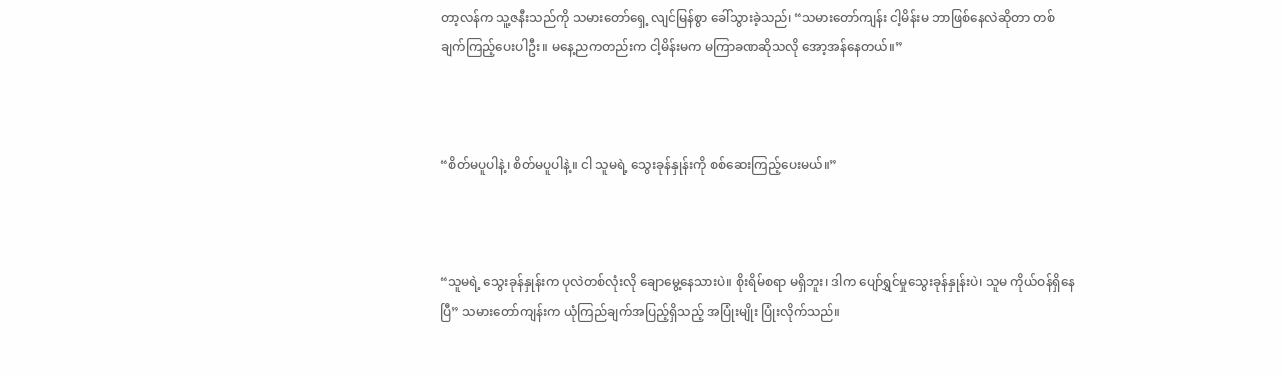တာ့လန်က သူ့ဇနီးသည်ကို သမားတော်ရှေ့ လျင်မြန်စွာ ခေါ်သွားခဲ့သည်၊ “သမားတော်ကျန်း ငါ့မိန်းမ ဘာဖြစ်နေလဲဆိုတာ တစ်ချက်ကြည့်ပေးပါဦး။ မနေ့ညကတည်းက ငါ့မိန်းမက မကြာခဏဆိုသလို အော့အန်နေတယ်။”



“စိတ်မပူပါနဲ့၊ စိတ်မပူပါနဲ့။ ငါ သူမရဲ့ သွေးခုန်နှုန်းကို စစ်ဆေးကြည့်ပေးမယ်။”



“သူမရဲ့ သွေးခုန်နှုန်းက ပုလဲတစ်လုံးလို ချောမွေ့နေသားပဲ။ စိုးရိမ်စရာ မရှိဘူး၊ ဒါက ပျော်ရွှင်မှုသွေးခုန်နှုန်းပဲ၊ သူမ ကိုယ်ဝန်ရှိနေပြီ” သမားတော်ကျန်းက ယုံကြည်ချက်အပြည့်ရှိသည့် အပြုံးမျိုး ပြုံးလိုက်သည်။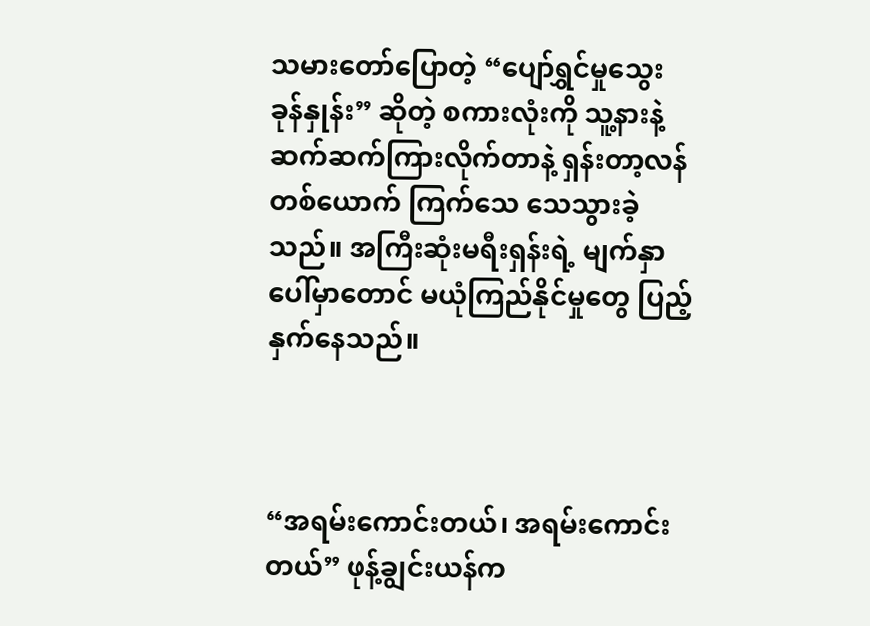သမားတော်ပြောတဲ့ “ပျော်ရွှင်မှုသွေးခုန်နှုန်း” ဆိုတဲ့ စကားလုံးကို သူ့နားနဲ့ ဆက်ဆက်ကြားလိုက်တာနဲ့ ရှန်းတာ့လန်တစ်ယောက် ကြက်သေ သေသွားခဲ့သည်။ အကြီးဆုံးမရီးရှန်းရဲ့ မျက်နှာပေါ်မှာတောင် မယုံကြည်နိုင်မှုတွေ ပြည့်နှက်နေသည်။



“အရမ်းကောင်းတယ်၊ အရမ်းကောင်းတယ်” ဖုန့်ချွင်းယန်က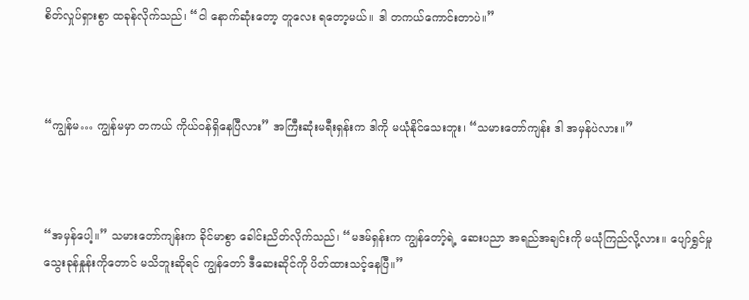စိတ်လှုပ်ရှားစွာ ထခုန်လိုက်သည်၊ “ငါ နောက်ဆုံးတော့ တူလေး ရတော့မယ်။ ဒါ တကယ်ကောင်းတာပဲ။”



“ကျွန်မ… ကျွန်မမှာ တကယ် ကိုယ်ဝန်ရှိနေပြီလား” အကြီးဆုံးမရီးရှန်းက ဒါကို မယုံနိုင်သေးဘူး၊ “သမားတော်ကျန်း ဒါ အမှန်ပဲလား။”



“အမှန်ပေါ့။” သမားတော်ကျန်းက ခိုင်မာစွာ ခေါင်းညိတ်လိုက်သည်၊ “မဒမ်ရှန်းက ကျွန်တော့်ရဲ့ ဆေးပညာ အရည်အချင်းကို မယုံကြည်လို့လား။ ပျော်ရွှင်မှုသွေးခုန်နှုန်းကိုတောင် မသိဘူးဆိုရင် ကျွန်တော် ဒီဆေးဆိုင်ကို ပိတ်ထားသင့်နေပြီ။”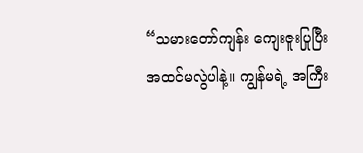“သမားတော်ကျန်း ကျေးဇူးပြုပြီး အထင်မလွဲပါနဲ့။ ကျွန်မရဲ့ အကြီး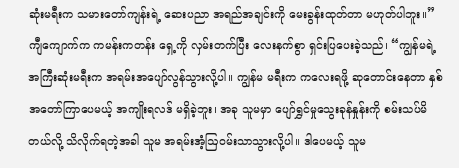ဆုံးမရီးက သမားတော်ကျန်းရဲ့ ဆေးပညာ အရည်အချင်းကို မေးခွန်းထုတ်တာ မဟုတ်ပါဘူး။” ကျီကျောက်က ကမန်းကတန်း ရှေ့ကို လှမ်းတက်ပြီး လေးနက်စွာ ရှင်းပြပေးခဲ့သည်၊ “ကျွန်မရဲ့ အကြီးဆုံးမရီးက အရမ်းအပျော်လွန်သွားလို့ပါ။ ကျွန်မ မရီးက ကလေးရဖို့ ဆုတောင်းနေတာ နှစ်အတော်ကြာပေမယ့် အကျိုးရလဒ် မရှိခဲ့ဘူး၊ အခု သူမမှာ ပျော်ရွှင်မှုသွေးခုန်နှုန်းကို စမ်းသပ်မိတယ်လို့ သိလိုက်ရတဲ့အခါ သူမ အရမ်းအံ့ဩဝမ်းသာသွားလို့ပါ။ ဒါပေမယ့် သူမ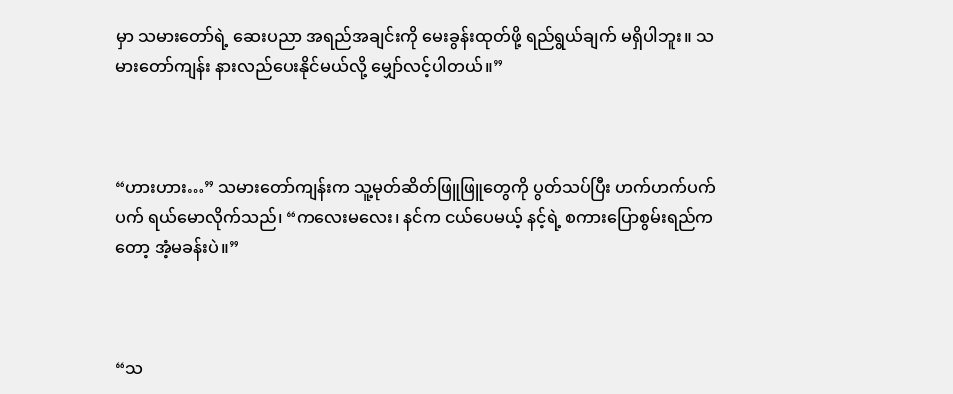မှာ သမားတော်ရဲ့ ဆေးပညာ အရည်အချင်းကို မေးခွန်းထုတ်ဖို့ ရည်ရွယ်ချက် မရှိပါဘူး။ သမားတော်ကျန်း နားလည်ပေးနိုင်မယ်လို့ မျှော်လင့်ပါတယ်။”



“ဟားဟား…” သမားတော်ကျန်းက သူ့မုတ်ဆိတ်ဖြူဖြူတွေကို ပွတ်သပ်ပြီး ဟက်ဟက်ပက်ပက် ရယ်မောလိုက်သည်၊ “ကလေးမလေး၊ နင်က ငယ်ပေမယ့် နင့်ရဲ့ စကားပြောစွမ်းရည်ကတော့ အံ့မခန်းပဲ။”



“သ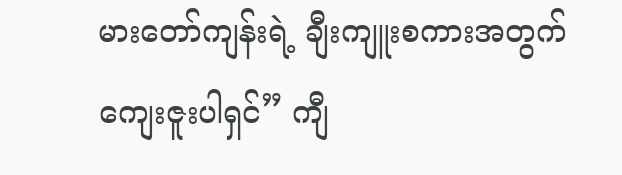မားတော်ကျန်းရဲ့ ချီးကျူးစကားအတွက် ကျေးဇူးပါရှင်” ကျီ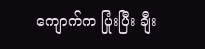ကျောက်က ပြုံးပြီး ချီး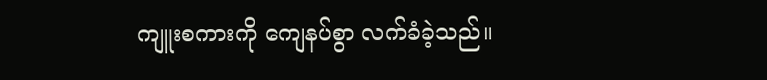ကျူးစကားကို ကျေနပ်စွာ လက်ခံခဲ့သည်။